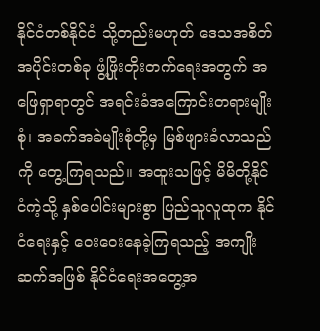နိုင်ငံတစ်နိုင်ငံ သို့တည်းမဟုတ် ဒေသအစိတ်အပိုင်းတစ်ခု ဖွံ့ဖြိုးတိုးတက်ရေးအတွက် အဖြေရှာရာတွင် အရင်းခံအကြောင်းတရားမျိုးစုံ၊ အခက်အခဲမျိုးစုံတို့မှ မြစ်ဖျားခံလာသည်ကို တွေ့ကြရသည်။ အထူးသဖြင့် မိမိတို့နိုင်ငံကဲ့သို့ နှစ်ပေါင်းများစွာ ပြည်သူလူထုက နိုင်ငံရေးနှင့် ဝေးဝေးနေခဲ့ကြရသည့် အကျိုးဆက်အဖြစ် နိုင်ငံရေးအတွေ့အ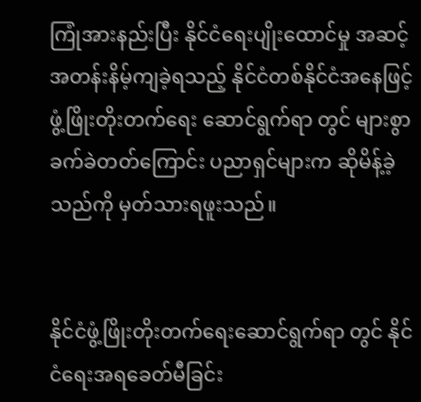ကြုံအားနည်းပြီး နိုင်ငံရေးပျိုးထောင်မှု အဆင့်အတန်းနိမ့်ကျခဲ့ရသည့် နိုင်ငံတစ်နိုင်ငံအနေဖြင့် ဖွံ့ဖြိုးတိုးတက်ရေး ဆောင်ရွက်ရာ တွင် များစွာ ခက်ခဲတတ်ကြောင်း ပညာရှင်များက ဆိုမိန့်ခဲ့သည်ကို မှတ်သားရဖူးသည်။


နိုင်ငံဖွံ့ဖြိုးတိုးတက်ရေးဆောင်ရွက်ရာ တွင် နိုင်ငံရေးအရခေတ်မီခြင်း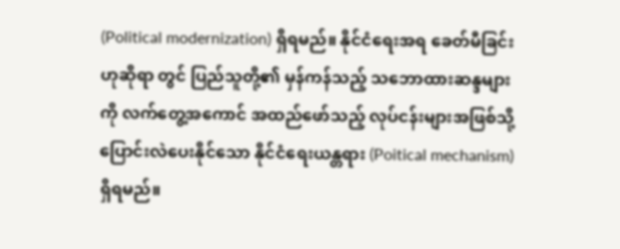(Political modernization) ရှိရမည်။ နိုင်ငံရေးအရ ခေတ်မီခြင်းဟုဆိုရာ တွင် ပြည်သူတို့၏ မှန်ကန်သည့် သဘောထားဆန္ဒများကို လက်တွေ့အကောင် အထည်ဖော်သည့် လုပ်ငန်းများအဖြစ်သို့ ပြောင်းလဲပေးနိုင်သော နိုင်ငံရေးယန္တရား (Poitical mechanism) ရှိရမည်။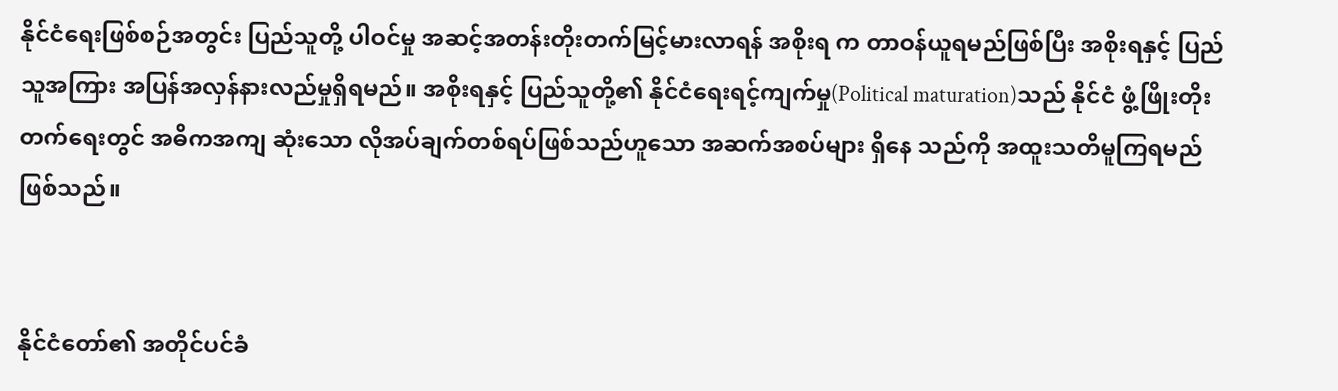နိုင်ငံရေးဖြစ်စဉ်အတွင်း ပြည်သူတို့ ပါဝင်မှု အဆင့်အတန်းတိုးတက်မြင့်မားလာရန် အစိုးရ က တာဝန်ယူရမည်ဖြစ်ပြီး အစိုးရနှင့် ပြည်သူအကြား အပြန်အလှန်နားလည်မှုရှိရမည်။ အစိုးရနှင့် ပြည်သူတို့၏ နိုင်ငံရေးရင့်ကျက်မှု(Political maturation)သည် နိုင်ငံ ဖွံ့ဖြိုးတိုးတက်ရေးတွင် အဓိကအကျ ဆုံးသော လိုအပ်ချက်တစ်ရပ်ဖြစ်သည်ဟူသော အဆက်အစပ်များ ရှိနေ သည်ကို အထူးသတိမူကြရမည်ဖြစ်သည်။


နိုင်ငံတော်၏ အတိုင်ပင်ခံ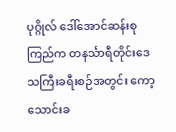ပုဂ္ဂိုလ် ဒေါ်အောင်ဆန်းစုကြည်က တနင်္သာရီတိုင်းဒေသကြီးခရီးစဉ်အတွင်း ကော့သောင်းခ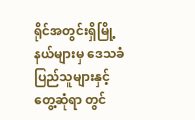ရိုင်အတွင်းရှိမြို့နယ်များမှ ဒေသခံပြည်သူများနှင့် တွေ့ဆုံရာ တွင်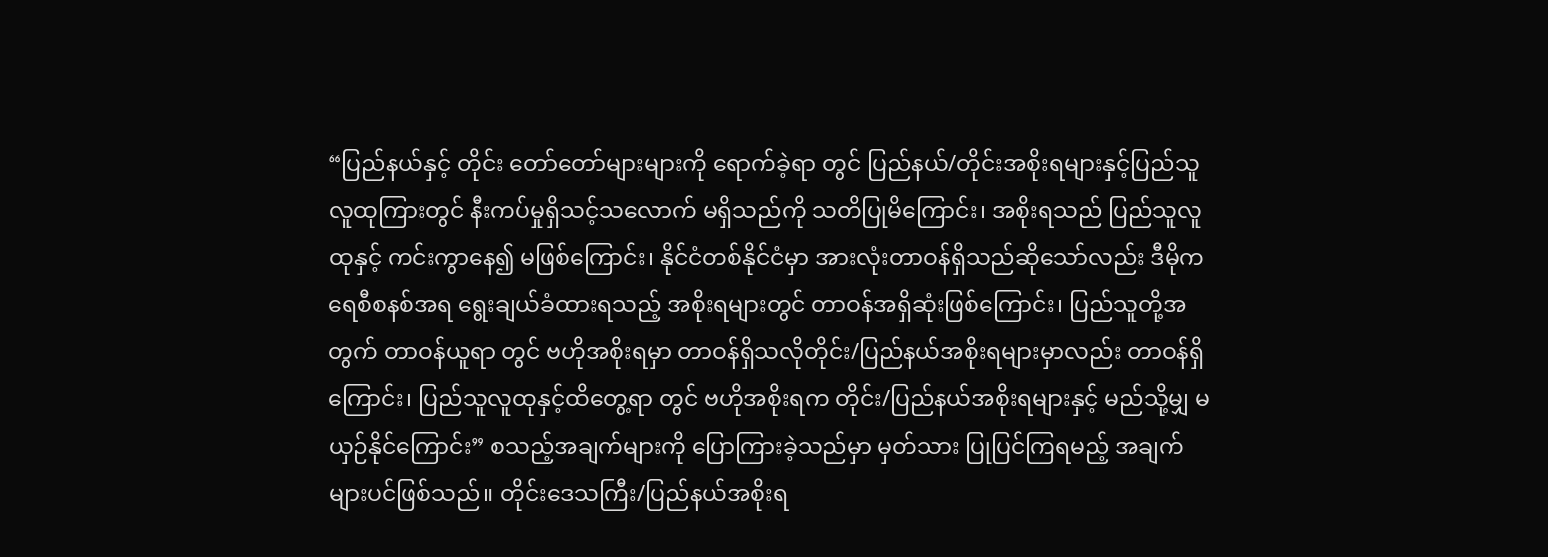“ပြည်နယ်နှင့် တိုင်း တော်တော်များများကို ရောက်ခဲ့ရာ တွင် ပြည်နယ်/တိုင်းအစိုးရများနှင့်ပြည်သူလူထုကြားတွင် နီးကပ်မှုရှိသင့်သလောက် မရှိသည်ကို သတိပြုမိကြောင်း၊ အစိုးရသည် ပြည်သူလူထုနှင့် ကင်းကွာနေ၍ မဖြစ်ကြောင်း၊ နိုင်ငံတစ်နိုင်ငံမှာ အားလုံးတာဝန်ရှိသည်ဆိုသော်လည်း ဒီမိုကရေစီစနစ်အရ ရွေးချယ်ခံထားရသည့် အစိုးရများတွင် တာဝန်အရှိဆုံးဖြစ်ကြောင်း၊ ပြည်သူတို့အတွက် တာဝန်ယူရာ တွင် ဗဟိုအစိုးရမှာ တာဝန်ရှိသလိုတိုင်း/ပြည်နယ်အစိုးရများမှာလည်း တာဝန်ရှိကြောင်း၊ ပြည်သူလူထုနှင့်ထိတွေ့ရာ တွင် ဗဟိုအစိုးရက တိုင်း/ပြည်နယ်အစိုးရများနှင့် မည်သို့မျှ မယှဉ်နိုင်ကြောင်း” စသည့်အချက်များကို ပြောကြားခဲ့သည်မှာ မှတ်သား ပြုပြင်ကြရမည့် အချက်များပင်ဖြစ်သည်။ တိုင်းဒေသကြီး/ပြည်နယ်အစိုးရ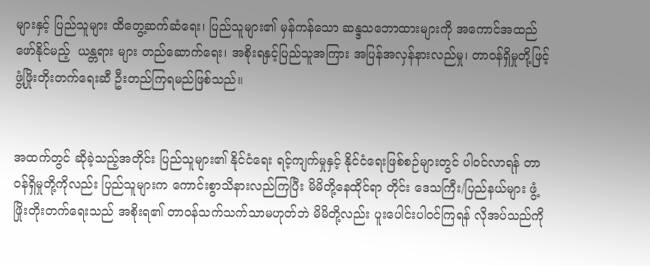များနှင့် ပြည်သူများ ထိတွေ့ဆက်ဆံရေး၊ ပြည်သူများ၏ မှန်ကန်သော ဆန္ဒသဘောထားများကို အကောင်အထည်ဖော်နိုင်မည့်  ယန္တရား များ တည်ဆောက်ရေး၊ အစိုးရနှင့်ပြည်သူအကြား အပြန်အလှန်နားလည်မှု၊ တာဝန်ရှိမှုတို့ဖြင့် ဖွံ့ဖြိုးတိုးတက်ရေးဆီ ဦးတည်ကြရမည်ဖြစ်သည်။


အထက်တွင် ဆိုခဲ့သည့်အတိုင်း ပြည်သူများ၏ နိုင်ငံရေး ရင့်ကျက်မှုနှင့် နိုင်ငံရေးဖြစ်စဉ်များတွင် ပါဝင်လာရန် တာဝန်ရှိမှုတို့ကိုလည်း ပြည်သူများက ကောင်းစွာသိနားလည်ကြပြီး မိမိတို့နေထိုင်ရာ တိုင်း ဒေသကြီး/ပြည်နယ်များ ဖွံ့ဖြိုးတိုးတက်ရေးသည် အစိုးရ၏ တာဝန်သက်သက်သာမဟုတ်ဘဲ မိမိတို့လည်း ပူးပေါင်းပါဝင်ကြရန် လိုအပ်သည်ကို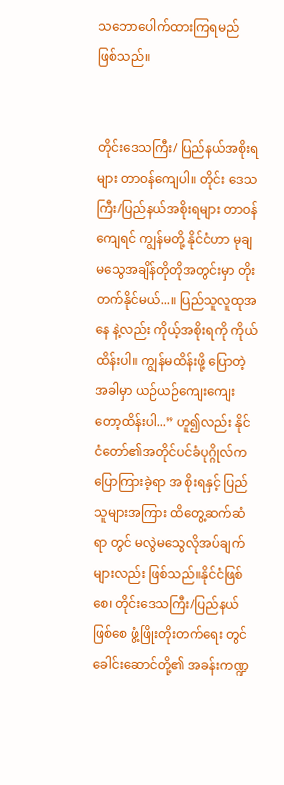သဘောပေါက်ထားကြရမည် ဖြစ်သည်။


တိုင်းဒေသကြီး/ ပြည်နယ်အစိုးရများ တာဝန်ကျေပါ။ တိုင်း ဒေသကြီး/ပြည်နယ်အစိုးရများ တာဝန်ကျေရင် ကျွန်မတို့ နိုင်ငံဟာ မုချမသွေအချိန်တိုတိုအတွင်းမှာ တိုးတက်နိုင်မယ်...။ ပြည်သူလူထုအနေ နဲ့လည်း ကိုယ့်အစိုးရကို ကိုယ်ထိန်းပါ။ ကျွန်မထိန်းဖို့ ပြောတဲ့အခါမှာ ယဉ်ယဉ်ကျေးကျေးတော့ထိန်းပါ...” ဟူ၍လည်း နိုင်ငံတော်၏အတိုင်ပင်ခံပုဂ္ဂိုလ်က ပြောကြားခဲ့ရာ အ စိုးရနှင့် ပြည်သူများအကြား ထိတွေ့ဆက်ဆံရာ တွင် မလွဲမသွေလိုအပ်ချက်များလည်း ဖြစ်သည်။နိုင်ငံဖြစ်စေ၊ တိုင်းဒေသကြီး/ပြည်နယ်ဖြစ်စေ ဖွံ့ဖြိုးတိုးတက်ရေး တွင် ခေါင်းဆောင်တို့၏ အခန်းကဏ္ဍ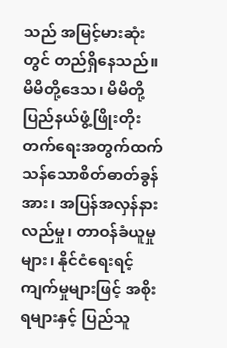သည် အမြင့်မားဆုံးတွင် တည်ရှိနေသည်။ မိမိတို့ဒေသ၊ မိမိတို့ပြည်နယ်ဖွံ့ဖြိုးတိုးတက်ရေးအတွက်ထက်သန်သောစိတ်ဓာတ်ခွန်အား၊ အပြန်အလှန်နားလည်မှု၊ တာဝန်ခံယူမှုများ၊ နိုင်ငံရေးရင့်ကျက်မှုများဖြင့် အစိုးရများနှင့် ပြည်သူ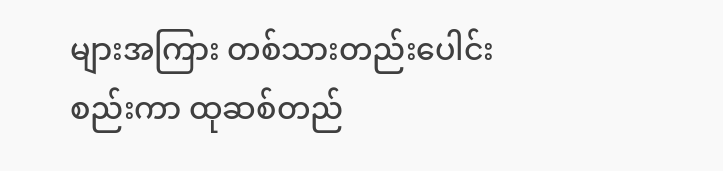များအကြား တစ်သားတည်းပေါင်းစည်းကာ ထုဆစ်တည်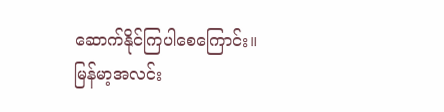ဆောက်နိုင်ကြပါစေကြောင်း။ မြန်မာ့အလင်း